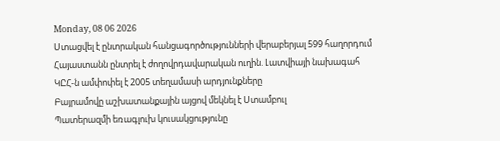Monday, 08 06 2026
Ստացվել է ընտրական հանցագործությունների վերաբերյալ 599 հաղորդում
Հայաստանն ընտրել է ժողովրդավարական ուղին. Լատվիայի նախագահ
ԿԸՀ-ն ամփոփել է 2005 տեղամասի արդյունքները
Բայրամովը աշխատանքային այցով մեկնել է Ստամբուլ
Պատերազմի եռագլուխ կուսակցությունը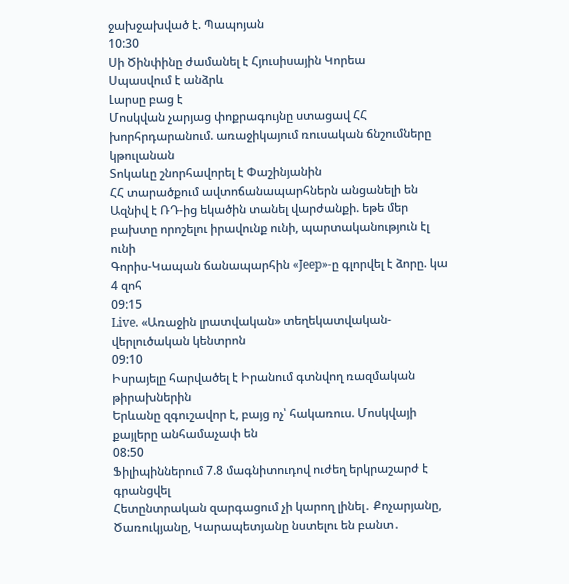ջախջախված է. Պապոյան
10:30
Սի Ծինփինը ժամանել է Հյուսիսային Կորեա
Սպասվում է անձրև
Լարսը բաց է
Մոսկվան չարյաց փոքրագույնը ստացավ ՀՀ խորհրդարանում. առաջիկայում ռուսական ճնշումները կթուլանան
Տոկաևը շնորհավորել է Փաշինյանին
ՀՀ տարածքում ավտոճանապարհներն անցանելի են
Ազնիվ է ՌԴ-ից եկածին տանել վարժանքի. եթե մեր բախտը որոշելու իրավունք ունի, պարտականություն էլ ունի
Գորիս-Կապան ճանապարհին «Jeep»-ը գլորվել է ձորը. կա 4 զոհ
09:15
Live. «Առաջին լրատվական» տեղեկատվական-վերլուծական կենտրոն
09:10
Իսրայելը հարվածել է Իրանում գտնվող ռազմական թիրախներին
Երևանը զգուշավոր է, բայց ոչ՝ հակառուս. Մոսկվայի քայլերը անհամաչափ են
08:50
Ֆիլիպիններում 7.8 մագնիտուդով ուժեղ երկրաշարժ է գրանցվել
Հետընտրական զարգացում չի կարող լինել․ Քոչարյանը, Ծառուկյանը, Կարապետյանը նստելու են բանտ․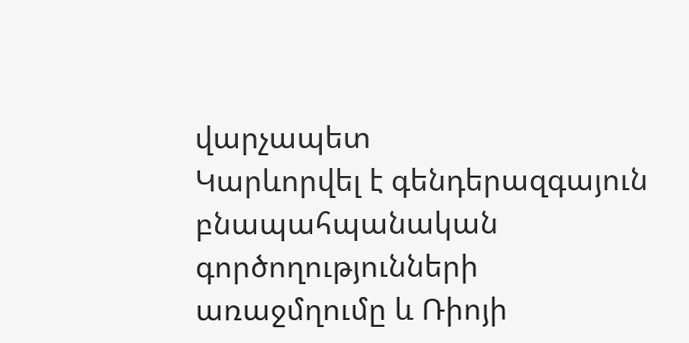վարչապետ
Կարևորվել է գենդերազգայուն բնապահպանական գործողությունների առաջմղումը և Ռիոյի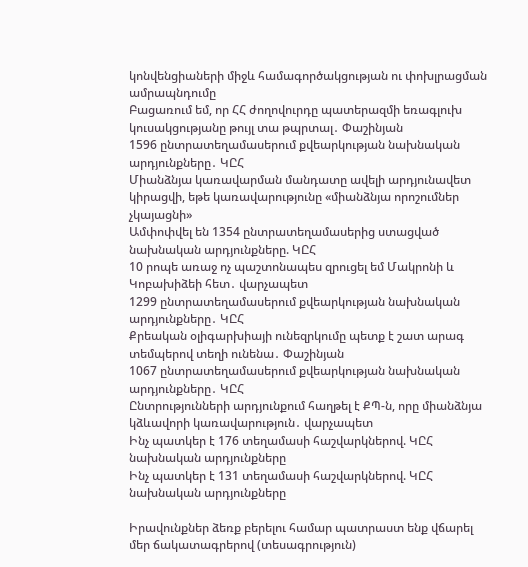կոնվենցիաների միջև համագործակցության ու փոխլրացման ամրապնդումը
Բացառում եմ, որ ՀՀ ժողովուրդը պատերազմի եռագլուխ կուսակցությանը թույլ տա թպրտալ․ Փաշինյան
1596 ընտրատեղամասերում քվեարկության նախնական արդյունքները․ ԿԸՀ
Միանձնյա կառավարման մանդատը ավելի արդյունավետ կիրացվի, եթե կառավարությունը «միանձնյա որոշումներ չկայացնի»
Ամփոփվել են 1354 ընտրատեղամասերից ստացված նախնական արդյունքները. ԿԸՀ
10 րոպե առաջ ոչ պաշտոնապես զրուցել եմ Մակրոնի և Կոբախիձեի հետ․ վարչապետ
1299 ընտրատեղամասերում քվեարկության նախնական արդյունքները․ ԿԸՀ
Քրեական օլիգարխիայի ունեզրկումը պետք է շատ արագ տեմպերով տեղի ունենա․ Փաշինյան
1067 ընտրատեղամասերում քվեարկության նախնական արդյունքները․ ԿԸՀ
Ընտրությունների արդյունքում հաղթել է ՔՊ-ն, որը միանձնյա կձևավորի կառավարություն․ վարչապետ
Ինչ պատկեր է 176 տեղամասի հաշվարկներով. ԿԸՀ նախնական արդյունքները
Ինչ պատկեր է 131 տեղամասի հաշվարկներով. ԿԸՀ նախնական արդյունքները

Իրավունքներ ձեռք բերելու համար պատրաստ ենք վճարել մեր ճակատագրերով (տեսագրություն)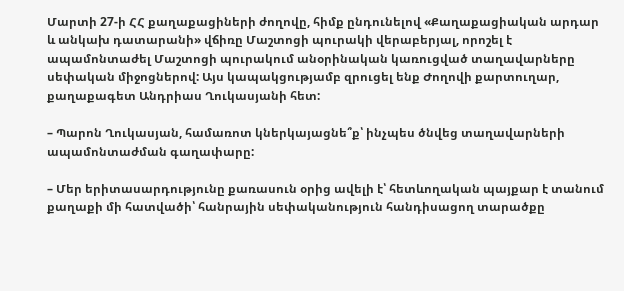Մարտի 27-ի ՀՀ քաղաքացիների ժողովը, հիմք ընդունելով «Քաղաքացիական արդար և անկախ դատարանի» վճիռը Մաշտոցի պուրակի վերաբերյալ, որոշել է ապամոնտաժել Մաշտոցի պուրակում անօրինական կառուցված տաղավարները սեփական միջոցներով: Այս կապակցությամբ զրուցել ենք Ժողովի քարտուղար, քաղաքագետ Անդրիաս Ղուկասյանի հետ:

– Պարոն Ղուկասյան, համառոտ կներկայացնե՞ք՝ ինչպես ծնվեց տաղավարների ապամոնտաժման գաղափարը:

– Մեր երիտասարդությունը քառասուն օրից ավելի է՝ հետևողական պայքար է տանում քաղաքի մի հատվածի՝ հանրային սեփականություն հանդիսացող տարածքը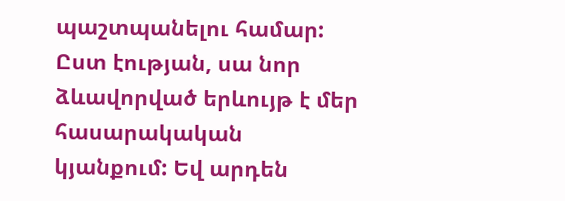պաշտպանելու համար: Ըստ էության, սա նոր ձևավորված երևույթ է մեր հասարակական կյանքում: Եվ արդեն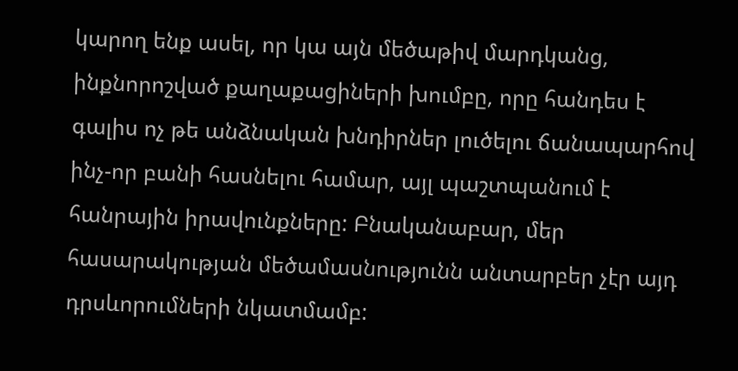կարող ենք ասել, որ կա այն մեծաթիվ մարդկանց, ինքնորոշված քաղաքացիների խումբը, որը հանդես է գալիս ոչ թե անձնական խնդիրներ լուծելու ճանապարհով ինչ-որ բանի հասնելու համար, այլ պաշտպանում է հանրային իրավունքները: Բնականաբար, մեր հասարակության մեծամասնությունն անտարբեր չէր այդ դրսևորումների նկատմամբ: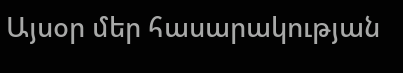Այսօր մեր հասարակության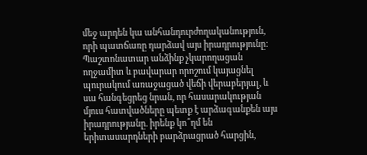մեջ արդեն կա անհանդուրժողականություն, որի պատճառը դարձավ այս իրադրությունը: Պաշտոնատար անձինք չկարողացան ողջամիտ և բավարար որոշում կայացնել պուրակում առաջացած վեճի վերաբերյալ, և սա հանգեցրեց նրան, որ հասարակության մյուս հատվածները պետք է արձագանքեն այս իրադրությանը. իրենք կո՞ղմ են երիտասարդների բարձրացրած հարցին,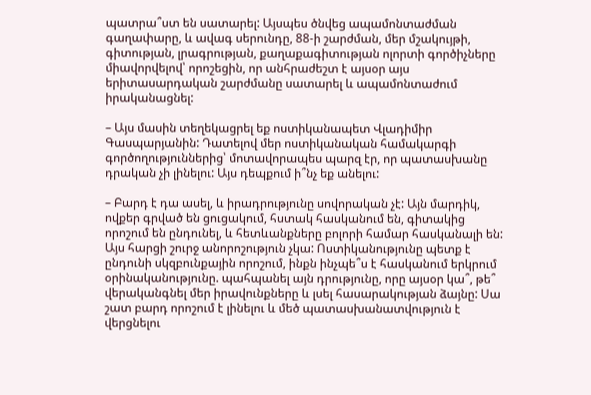պատրա՞ստ են սատարել: Այսպես ծնվեց ապամոնտաժման գաղափարը, և ավագ սերունդը, 88-ի շարժման, մեր մշակույթի, գիտության, լրագրության, քաղաքագիտության ոլորտի գործիչները միավորվելով՝ որոշեցին, որ անհրաժեշտ է այսօր այս երիտասարդական շարժմանը սատարել և ապամոնտաժում իրականացնել:

– Այս մասին տեղեկացրել եք ոստիկանապետ Վլադիմիր Գասպարյանին: Դատելով մեր ոստիկանական համակարգի գործողություններից՝ մոտավորապես պարզ էր, որ պատասխանը դրական չի լինելու: Այս դեպքում ի՞նչ եք անելու:

– Բարդ է դա ասել, և իրադրությունը սովորական չէ: Այն մարդիկ, ովքեր գրված են ցուցակում, հստակ հասկանում են, գիտակից որոշում են ընդունել, և հետևանքները բոլորի համար հասկանալի են: Այս հարցի շուրջ անորոշություն չկա: Ոստիկանությունը պետք է ընդունի սկզբունքային որոշում, ինքն ինչպե՞ս է հասկանում երկրում օրինականությունը. պահպանել այն դրությունը, որը այսօր կա՞, թե՞ վերականգնել մեր իրավունքները և լսել հասարակության ձայնը: Սա շատ բարդ որոշում է լինելու և մեծ պատասխանատվություն է վերցնելու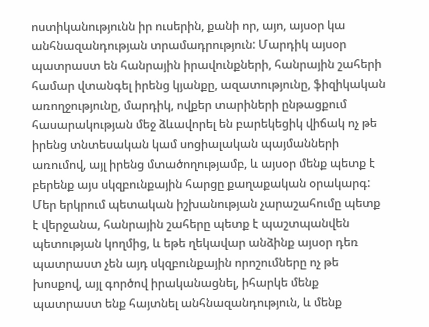ոստիկանությունն իր ուսերին, քանի որ, այո, այսօր կա անհնազանդության տրամադրություն: Մարդիկ այսօր պատրաստ են հանրային իրավունքների, հանրային շահերի համար վտանգել իրենց կյանքը, ազատությունը, ֆիզիկական առողջությունը, մարդիկ, ովքեր տարիների ընթացքում հասարակության մեջ ձևավորել են բարեկեցիկ վիճակ ոչ թե իրենց տնտեսական կամ սոցիալական պայմանների առումով, այլ իրենց մտածողությամբ, և այսօր մենք պետք է բերենք այս սկզբունքային հարցը քաղաքական օրակարգ: Մեր երկրում պետական իշխանության չարաշահումը պետք է վերջանա, հանրային շահերը պետք է պաշտպանվեն պետության կողմից, և եթե ղեկավար անձինք այսօր դեռ պատրաստ չեն այդ սկզբունքային որոշումները ոչ թե խոսքով, այլ գործով իրականացնել, իհարկե մենք պատրաստ ենք հայտնել անհնազանդություն, և մենք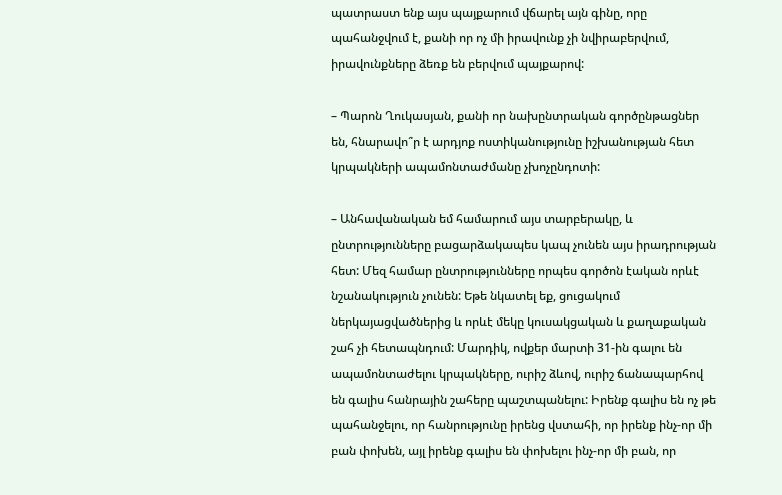պատրաստ ենք այս պայքարում վճարել այն գինը, որը պահանջվում է, քանի որ ոչ մի իրավունք չի նվիրաբերվում, իրավունքները ձեռք են բերվում պայքարով:

– Պարոն Ղուկասյան, քանի որ նախընտրական գործընթացներ են, հնարավո՞ր է արդյոք ոստիկանությունը իշխանության հետ կրպակների ապամոնտաժմանը չխոչընդոտի:

– Անհավանական եմ համարում այս տարբերակը, և ընտրությունները բացարձակապես կապ չունեն այս իրադրության հետ: Մեզ համար ընտրությունները որպես գործոն էական որևէ նշանակություն չունեն: Եթե նկատել եք, ցուցակում ներկայացվածներից և որևէ մեկը կուսակցական և քաղաքական շահ չի հետապնդում: Մարդիկ, ովքեր մարտի 31-ին գալու են ապամոնտաժելու կրպակները, ուրիշ ձևով, ուրիշ ճանապարհով են գալիս հանրային շահերը պաշտպանելու: Իրենք գալիս են ոչ թե պահանջելու, որ հանրությունը իրենց վստահի, որ իրենք ինչ-որ մի բան փոխեն, այլ իրենք գալիս են փոխելու ինչ-որ մի բան, որ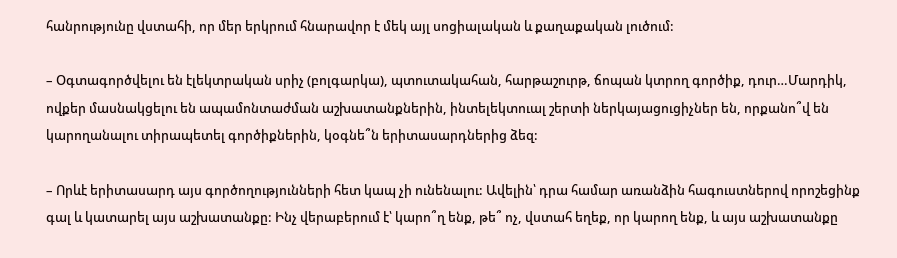հանրությունը վստահի, որ մեր երկրում հնարավոր է մեկ այլ սոցիալական և քաղաքական լուծում:

– Օգտագործվելու են էլեկտրական սրիչ (բոլգարկա), պտուտակահան, հարթաշուրթ, ճոպան կտրող գործիք, դուր…Մարդիկ, ովքեր մասնակցելու են ապամոնտաժման աշխատանքներին, ինտելեկտուալ շերտի ներկայացուցիչներ են, որքանո՞վ են կարողանալու տիրապետել գործիքներին, կօգնե՞ն երիտասարդներից ձեզ:

– Որևէ երիտասարդ այս գործողությունների հետ կապ չի ունենալու: Ավելին՝ դրա համար առանձին հագուստներով որոշեցինք գալ և կատարել այս աշխատանքը: Ինչ վերաբերում է՝ կարո՞ղ ենք, թե՞ ոչ, վստահ եղեք, որ կարող ենք, և այս աշխատանքը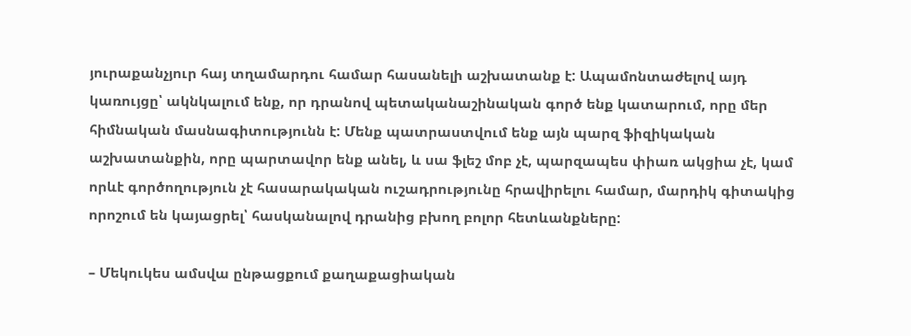յուրաքանչյուր հայ տղամարդու համար հասանելի աշխատանք է: Ապամոնտաժելով այդ կառույցը՝ ակնկալում ենք, որ դրանով պետականաշինական գործ ենք կատարում, որը մեր հիմնական մասնագիտությունն է: Մենք պատրաստվում ենք այն պարզ ֆիզիկական աշխատանքին, որը պարտավոր ենք անել, և սա ֆլեշ մոբ չէ, պարզապես փիառ ակցիա չէ, կամ որևէ գործողություն չէ հասարակական ուշադրությունը հրավիրելու համար, մարդիկ գիտակից որոշում են կայացրել՝ հասկանալով դրանից բխող բոլոր հետևանքները:

– Մեկուկես ամսվա ընթացքում քաղաքացիական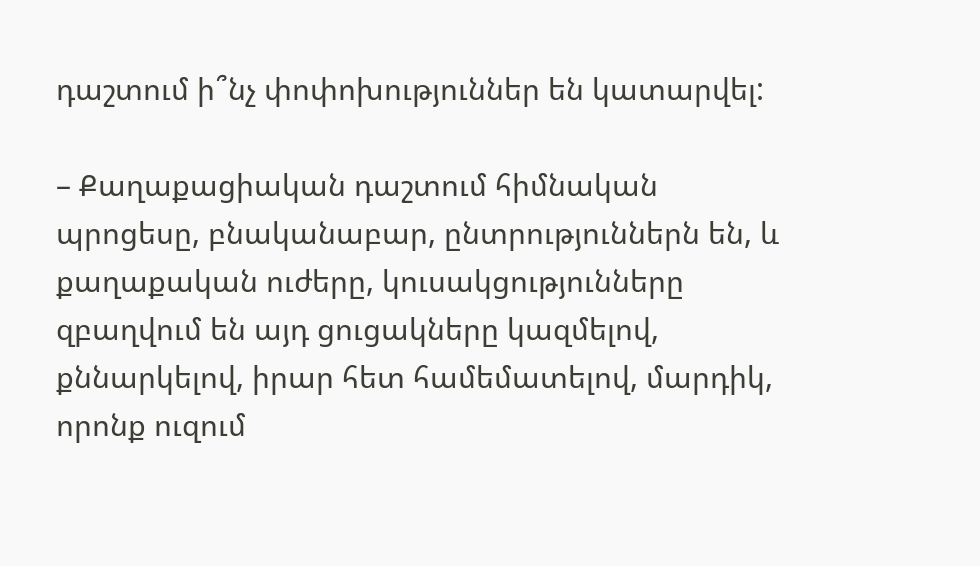դաշտում ի՞նչ փոփոխություններ են կատարվել:

– Քաղաքացիական դաշտում հիմնական պրոցեսը, բնականաբար, ընտրություններն են, և քաղաքական ուժերը, կուսակցությունները զբաղվում են այդ ցուցակները կազմելով, քննարկելով, իրար հետ համեմատելով, մարդիկ, որոնք ուզում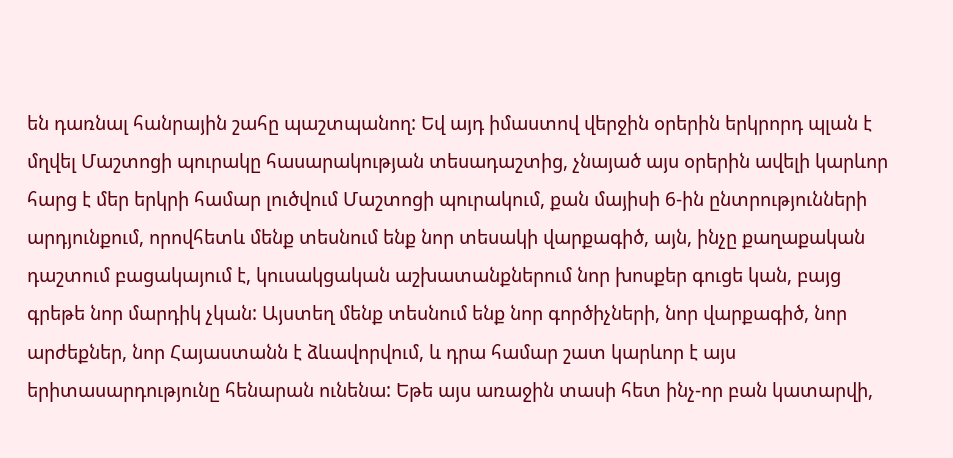են դառնալ հանրային շահը պաշտպանող: Եվ այդ իմաստով վերջին օրերին երկրորդ պլան է մղվել Մաշտոցի պուրակը հասարակության տեսադաշտից, չնայած այս օրերին ավելի կարևոր հարց է մեր երկրի համար լուծվում Մաշտոցի պուրակում, քան մայիսի 6-ին ընտրությունների արդյունքում, որովհետև մենք տեսնում ենք նոր տեսակի վարքագիծ, այն, ինչը քաղաքական դաշտում բացակայում է, կուսակցական աշխատանքներում նոր խոսքեր գուցե կան, բայց գրեթե նոր մարդիկ չկան: Այստեղ մենք տեսնում ենք նոր գործիչների, նոր վարքագիծ, նոր արժեքներ, նոր Հայաստանն է ձևավորվում, և դրա համար շատ կարևոր է այս երիտասարդությունը հենարան ունենա: Եթե այս առաջին տասի հետ ինչ-որ բան կատարվի,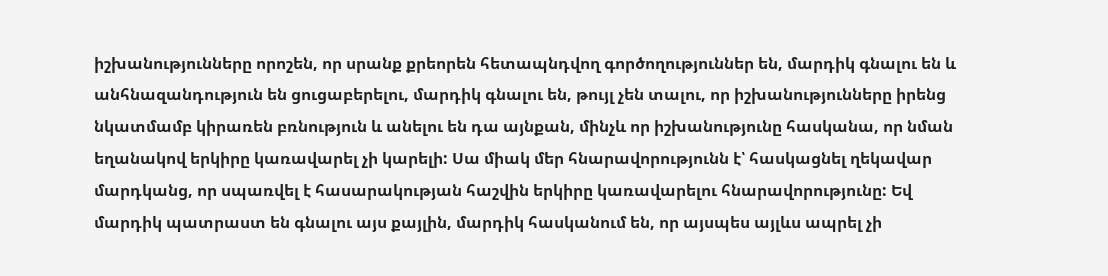իշխանությունները որոշեն, որ սրանք քրեորեն հետապնդվող գործողություններ են, մարդիկ գնալու են և անհնազանդություն են ցուցաբերելու, մարդիկ գնալու են, թույլ չեն տալու, որ իշխանությունները իրենց նկատմամբ կիրառեն բռնություն և անելու են դա այնքան, մինչև որ իշխանությունը հասկանա, որ նման եղանակով երկիրը կառավարել չի կարելի: Սա միակ մեր հնարավորությունն է՝ հասկացնել ղեկավար մարդկանց, որ սպառվել է հասարակության հաշվին երկիրը կառավարելու հնարավորությունը: Եվ մարդիկ պատրաստ են գնալու այս քայլին, մարդիկ հասկանում են, որ այսպես այլևս ապրել չի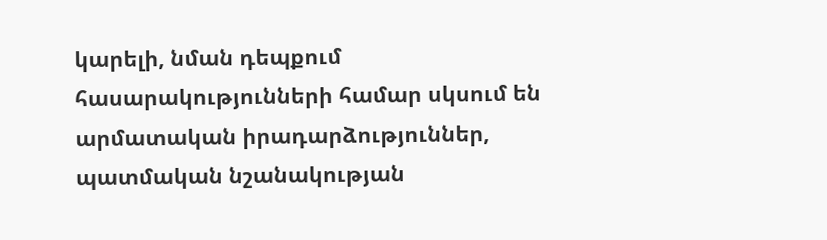կարելի, նման դեպքում հասարակությունների համար սկսում են արմատական իրադարձություններ, պատմական նշանակության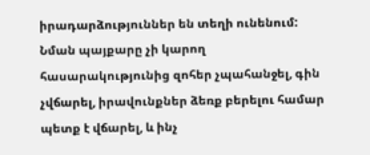իրադարձություններ են տեղի ունենում: Նման պայքարը չի կարող հասարակությունից զոհեր չպահանջել, գին չվճարել, իրավունքներ ձեռք բերելու համար պետք է վճարել, և ինչ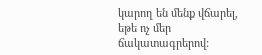կարող են մենք վճարել, եթե ոչ մեր ճակատագրերով: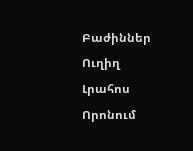Բաժիններ
Ուղիղ
Լրահոս
Որոնում